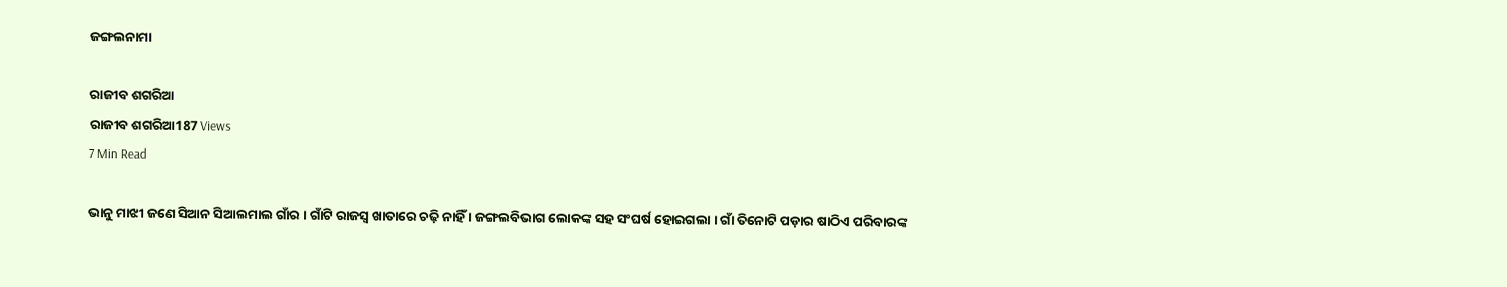ଜଙ୍ଗଲନାମା

ରାଜୀବ ଶଗରିଆ
ରାଜୀବ ଶଗରିଆ187 Views
7 Min Read

ଭାନୁ ମାଝୀ ଜଣେ ସିଆନ ସିଆଲମାଲ ଗାଁର । ଗାଁଟି ରାଜସ୍ୱ ଖାତାରେ ଚଢ଼ି ନାହିଁ । ଜଙ୍ଗଲବିଭାଗ ଲୋକଙ୍କ ସହ ସଂଘର୍ଷ ହୋଇଗଲା । ଗାଁ ତିନୋଟି ପଡ଼ାର ଷାଠିଏ ପରିବାରଙ୍କ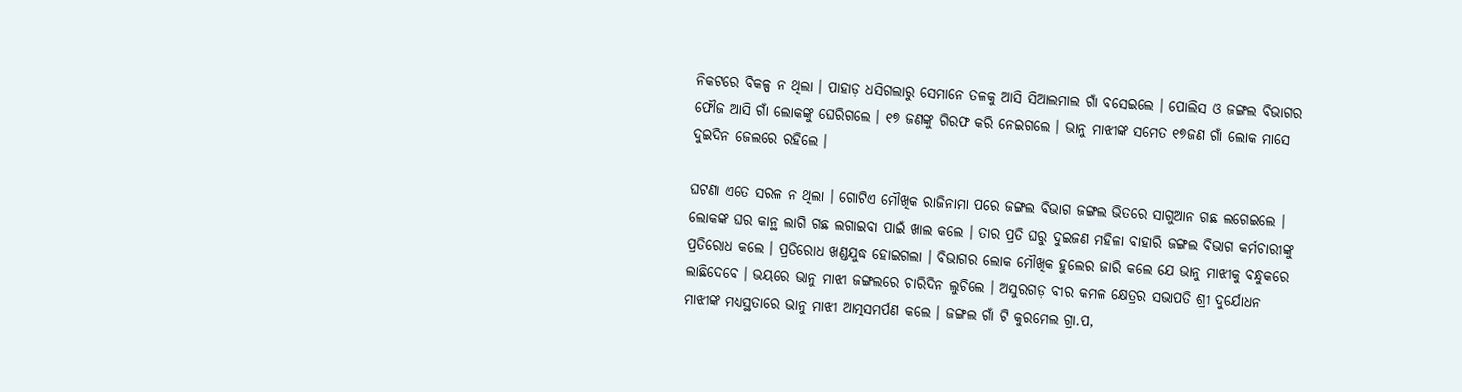ନିକଟରେ ବିକଳ୍ପ ନ ଥିଲା । ପାହାଡ଼ ଧସିଗଲାରୁ ସେମାନେ ତଳକୁ ଆସି ସିଆଲମାଲ ଗାଁ ବସେଇଲେ । ପୋଲିସ ଓ ଜଙ୍ଗଲ ବିଭାଗର ଫୌଜ ଆସି ଗାଁ ଲୋକଙ୍କୁ ଘେରିଗଲେ । ୧୭ ଜଣଙ୍କୁ ଗିରଫ କରି ନେଇଗଲେ । ଭାନୁ ମାଝୀଙ୍କ ସମେତ ୧୭ଜଣ ଗାଁ ଲୋକ ମାସେ ଦୁଇଦିନ ଜେଲରେ ରହିଲେ ।

ଘଟଣା ଏତେ ସରଳ ନ ଥିଲା । ଗୋଟିଏ ମୌଖିକ ରାଜିନାମା ପରେ ଜଙ୍ଗଲ ବିଭାଗ ଜଙ୍ଗଲ ଭିତରେ ସାଗୁଆନ ଗଛ ଲଗେଇଲେ । ଲୋକଙ୍କ ଘର କାନ୍ଥ ଲାଗି ଗଛ ଲଗାଇବା ପାଇଁ ଖାଲ କଲେ । ତାର ପ୍ରତି ଘରୁ ଦୁଇଜଣ ମହିଳା ବାହାରି ଜଙ୍ଗଲ ବିଭାଗ କର୍ମଚାରୀଙ୍କୁ ପ୍ରତିରୋଧ କଲେ । ପ୍ରତିରୋଧ ଖଣ୍ଡଯୁଦ୍ଧ ହୋଇଗଲା । ବିଭାଗର ଲୋକ ମୌଖିକ ହୁଲେର ଜାରି କଲେ ଯେ ଭାନୁ ମାଝୀକୁ ବନ୍ଧୁକରେ ଲାଛିଦେବେ । ଭୟରେ ଭାନୁ ମାଝୀ ଜଙ୍ଗଲରେ ଚାରିଦିନ ଲୁଚିଲେ । ଅସୁରଗଡ଼ ବୀର କମଳ କ୍ଷେତ୍ରର ସଭାପତି ଶ୍ରୀ ଦୁର୍ଯୋଧନ ମାଝୀଙ୍କ ମଧ୍ୟସ୍ଥତାରେ ଭାନୁ ମାଝୀ ଆତ୍ମସମର୍ପଣ କଲେ । ଜଙ୍ଗଲ ଗାଁ ଟି କୁରମେଲ ଗ୍ରା.ପ,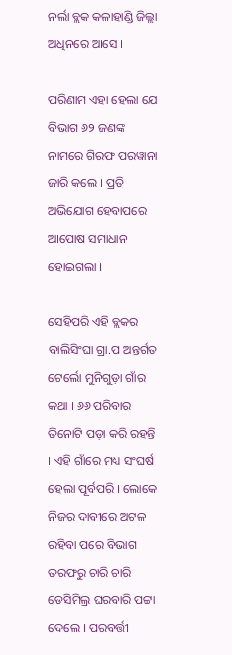ନର୍ଲା ବ୍ଲକ କଳାହାଣ୍ଡି ଜିଲ୍ଲା ଅଧିନରେ ଆସେ ।

ପରିଣାମ ଏହା ହେଲା ଯେ ବିଭାଗ ୬୨ ଜଣଙ୍କ ନାମରେ ଗିରଫ ପରୱାନା ଜାରି କଲେ । ପ୍ରତି ଅଭିଯୋଗ ହେବାପରେ ଆପୋଷ ସମାଧାନ ହୋଇଗଲା ।

ସେହିପରି ଏହି ବ୍ଲକର ବାଲିସିଂଘା ଗ୍ରା.ପ ଅନ୍ତର୍ଗତ ଟେର୍ଲୋ ମୁନିଗୁଡ଼ା ଗାଁର କଥା । ୬୬ ପରିବାର ତିନୋଟି ପଡ଼ା କରି ରହନ୍ତି । ଏହି ଗାଁରେ ମଧ୍ୟ ସଂଘର୍ଷ ହେଲା ପୂର୍ବପରି । ଲୋକେ ନିଜର ଦାବୀରେ ଅଟଳ ରହିବା ପରେ ବିଭାଗ ତରଫରୁ ଚାରି ଚାରି ଡେସିମିଲ୍ର ଘରବାରି ପଟ୍ଟା ଦେଲେ । ପରବର୍ତ୍ତୀ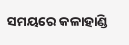ସମୟରେ କଳାହାଣ୍ଡି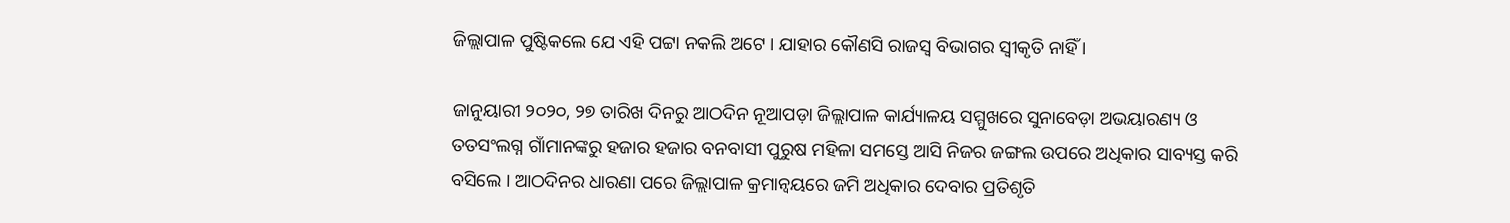ଜିଲ୍ଲାପାଳ ପୁଷ୍ଟିକଲେ ଯେ ଏହି ପଟ୍ଟା ନକଲି ଅଟେ । ଯାହାର କୌଣସି ରାଜସ୍ୱ ବିଭାଗର ସ୍ୱୀକୃତି ନାହିଁ ।

ଜାନୁୟାରୀ ୨୦୨୦, ୨୭ ତାରିଖ ଦିନରୁ ଆଠଦିନ ନୂଆପଡ଼ା ଜିଲ୍ଲାପାଳ କାର୍ଯ୍ୟାଳୟ ସମ୍ମୁଖରେ ସୁନାବେଡ଼ା ଅଭୟାରଣ୍ୟ ଓ ତତସଂଲଗ୍ନ ଗାଁମାନଙ୍କରୁ ହଜାର ହଜାର ବନବାସୀ ପୁରୁଷ ମହିଳା ସମସ୍ତେ ଆସି ନିଜର ଜଙ୍ଗଲ ଉପରେ ଅଧିକାର ସାବ୍ୟସ୍ତ କରି ବସିଲେ । ଆଠଦିନର ଧାରଣା ପରେ ଜିଲ୍ଲାପାଳ କ୍ରମାନ୍ୱୟରେ ଜମି ଅଧିକାର ଦେବାର ପ୍ରତିଶୃତି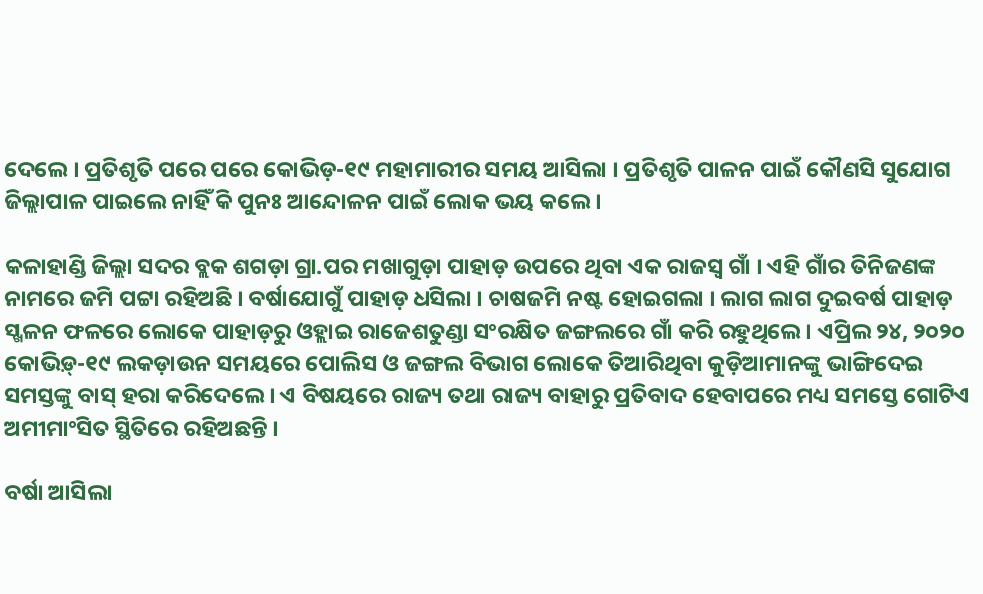ଦେଲେ । ପ୍ରତିଶୃତି ପରେ ପରେ କୋଭିଡ଼-୧୯ ମହାମାରୀର ସମୟ ଆସିଲା । ପ୍ରତିଶୃତି ପାଳନ ପାଇଁ କୌଣସି ସୁଯୋଗ ଜିଲ୍ଲାପାଳ ପାଇଲେ ନାହିଁ କି ପୁନଃ ଆନ୍ଦୋଳନ ପାଇଁ ଲୋକ ଭୟ କଲେ ।

କଳାହାଣ୍ଡି ଜିଲ୍ଲା ସଦର ବ୍ଲକ ଶଗଡ଼ା ଗ୍ରା.ପର ମଖାଗୁଡ଼ା ପାହାଡ଼ ଉପରେ ଥିବା ଏକ ରାଜସ୍ୱ ଗାଁ । ଏହି ଗାଁର ତିନିଜଣଙ୍କ ନାମରେ ଜମି ପଟ୍ଟା ରହିଅଛି । ବର୍ଷାଯୋଗୁଁ ପାହାଡ଼ ଧସିଲା । ଚାଷଜମି ନଷ୍ଟ ହୋଇଗଲା । ଲାଗ ଲାଗ ଦୁଇବର୍ଷ ପାହାଡ଼ ସ୍ଖଳନ ଫଳରେ ଲୋକେ ପାହାଡ଼ରୁ ଓହ୍ଲାଇ ରାଜେଶତୁଣ୍ଡା ସଂରକ୍ଷିତ ଜଙ୍ଗଲରେ ଗାଁ କରି ରହୁଥିଲେ । ଏପ୍ରିଲ ୨୪, ୨୦୨୦ କୋଭିଡ଼୍-୧୯ ଲକଡ଼ାଉନ ସମୟରେ ପୋଲିସ ଓ ଜଙ୍ଗଲ ବିଭାଗ ଲୋକେ ତିଆରିଥିବା କୁଡ଼ିଆମାନଙ୍କୁ ଭାଙ୍ଗିଦେଇ ସମସ୍ତଙ୍କୁ ବାସ୍ ହରା କରିଦେଲେ । ଏ ବିଷୟରେ ରାଜ୍ୟ ତଥା ରାଜ୍ୟ ବାହାରୁ ପ୍ରତିବାଦ ହେବାପରେ ମଧ୍ୟ ସମସ୍ତେ ଗୋଟିଏ ଅମୀମାଂସିତ ସ୍ଥିତିରେ ରହିଅଛନ୍ତି ।

ବର୍ଷା ଆସିଲା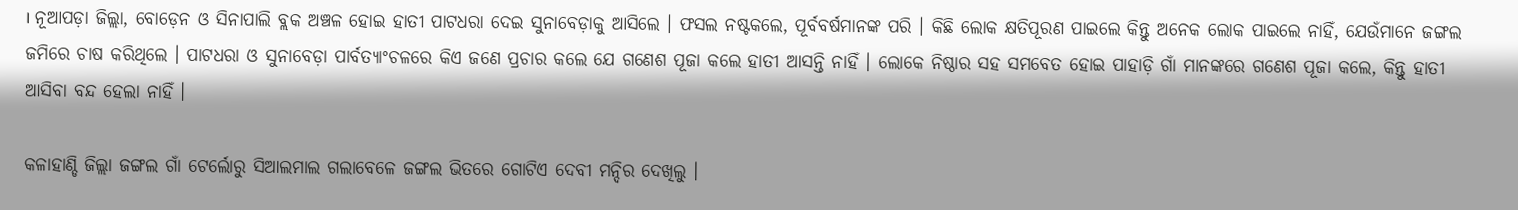। ନୂଆପଡ଼ା ଜିଲ୍ଲା, ବୋଡ଼େନ ଓ ସିନାପାଲି ବ୍ଲକ ଅଞ୍ଚଳ ହୋଇ ହାତୀ ପାଟଧରା ଦେଇ ସୁନାବେଡ଼ାକୁ ଆସିଲେ । ଫସଲ ନଷ୍ଟକଲେ, ପୂର୍ବବର୍ଷମାନଙ୍କ ପରି । କିଛି ଲୋକ କ୍ଷତିପୂରଣ ପାଇଲେ କିନ୍ତୁ ଅନେକ ଲୋକ ପାଇଲେ ନାହିଁ, ଯେଉଁମାନେ ଜଙ୍ଗଲ ଜମିରେ ଚାଷ କରିଥିଲେ । ପାଟଧରା ଓ ସୁନାବେଡ଼ା ପାର୍ବତ୍ୟାଂଚଳରେ କିଏ ଜଣେ ପ୍ରଚାର କଲେ ଯେ ଗଣେଶ ପୂଜା କଲେ ହାତୀ ଆସନ୍ତି ନାହିଁ । ଲୋକେ ନିଷ୍ଠାର ସହ ସମବେତ ହୋଇ ପାହାଡ଼ି ଗାଁ ମାନଙ୍କରେ ଗଣେଶ ପୂଜା କଲେ, କିନ୍ତୁ ହାତୀ ଆସିବା ବନ୍ଦ ହେଲା ନାହିଁ ।

କଳାହାଣ୍ଡି ଜିଲ୍ଲା ଜଙ୍ଗଲ ଗାଁ ଟେର୍ଲୋରୁ ସିଆଲମାଲ ଗଲାବେଳେ ଜଙ୍ଗଲ ଭିତରେ ଗୋଟିଏ ଦେବୀ ମନ୍ଦିର ଦେଖିଲୁ ।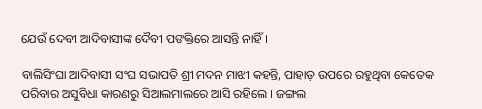ଯେଉଁ ଦେବୀ ଆଦିବାସୀଙ୍କ ଦୈବୀ ପଙକ୍ତିରେ ଆସନ୍ତି ନାହିଁ ।

ବାଲିସିଂଘା ଆଦିବାସୀ ସଂଘ ସଭାପତି ଶ୍ରୀ ମଦନ ମାଝୀ କହନ୍ତି, ପାହାଡ଼ ଉପରେ ରହୁଥିବା କେତେକ ପରିବାର ଅସୁବିଧା କାରଣରୁ ସିଆଲମାଲରେ ଆସି ରହିଲେ । ଜଙ୍ଗଲ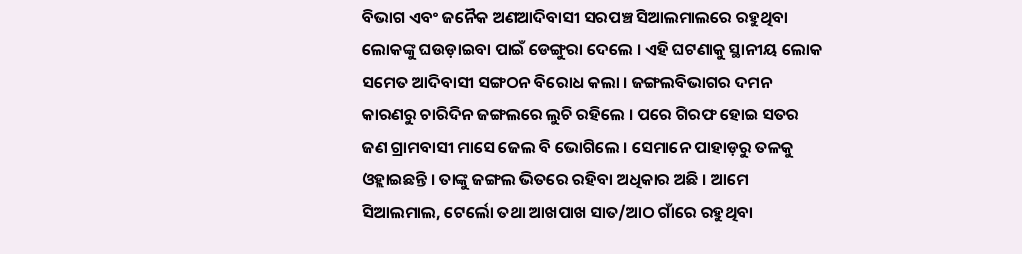ବିଭାଗ ଏବଂ ଜନୈକ ଅଣଆଦିବାସୀ ସରପଞ୍ଚ ସିଆଲମାଲରେ ରହୁଥିବା ଲୋକଙ୍କୁ ଘଉଡ଼ାଇବା ପାଇଁ ଡେଙ୍ଗୁରା ଦେଲେ । ଏହି ଘଟଣାକୁ ସ୍ଥାନୀୟ ଲୋକ ସମେତ ଆଦିବାସୀ ସଙ୍ଗଠନ ବିରୋଧ କଲା । ଜଙ୍ଗଲବିଭାଗର ଦମନ କାରଣରୁ ଚାରିଦିନ ଜଙ୍ଗଲରେ ଲୁଚି ରହିଲେ । ପରେ ଗିରଫ ହୋଇ ସତର ଜଣ ଗ୍ରାମବାସୀ ମାସେ ଜେଲ ବି ଭୋଗିଲେ । ସେମାନେ ପାହାଡ଼ରୁ ତଳକୁ ଓହ୍ଲାଇଛନ୍ତି । ତାଙ୍କୁ ଜଙ୍ଗଲ ଭିତରେ ରହିବା ଅଧିକାର ଅଛି । ଆମେ ସିଆଲମାଲ, ଟେର୍ଲୋ ତଥା ଆଖପାଖ ସାତ/ଆଠ ଗାଁରେ ରହୁଥିବା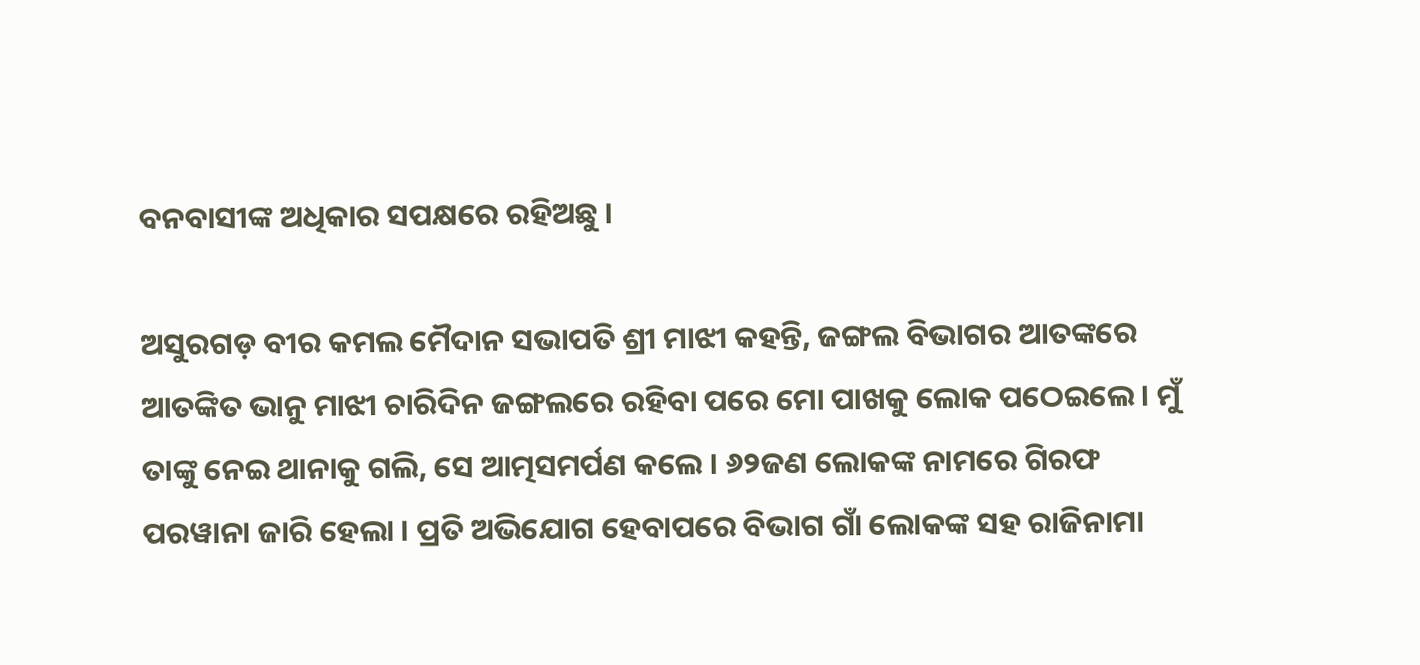ବନବାସୀଙ୍କ ଅଧିକାର ସପକ୍ଷରେ ରହିଅଛୁ ।

ଅସୁରଗଡ଼ ବୀର କମଲ ମୈଦାନ ସଭାପତି ଶ୍ରୀ ମାଝୀ କହନ୍ତି, ଜଙ୍ଗଲ ବିଭାଗର ଆତଙ୍କରେ ଆତଙ୍କିତ ଭାନୁ ମାଝୀ ଚାରିଦିନ ଜଙ୍ଗଲରେ ରହିବା ପରେ ମୋ ପାଖକୁ ଲୋକ ପଠେଇଲେ । ମୁଁ ତାଙ୍କୁ ନେଇ ଥାନାକୁ ଗଲି, ସେ ଆତ୍ମସମର୍ପଣ କଲେ । ୬୨ଜଣ ଲୋକଙ୍କ ନାମରେ ଗିରଫ ପରୱାନା ଜାରି ହେଲା । ପ୍ରତି ଅଭିଯୋଗ ହେବାପରେ ବିଭାଗ ଗାଁ ଲୋକଙ୍କ ସହ ରାଜିନାମା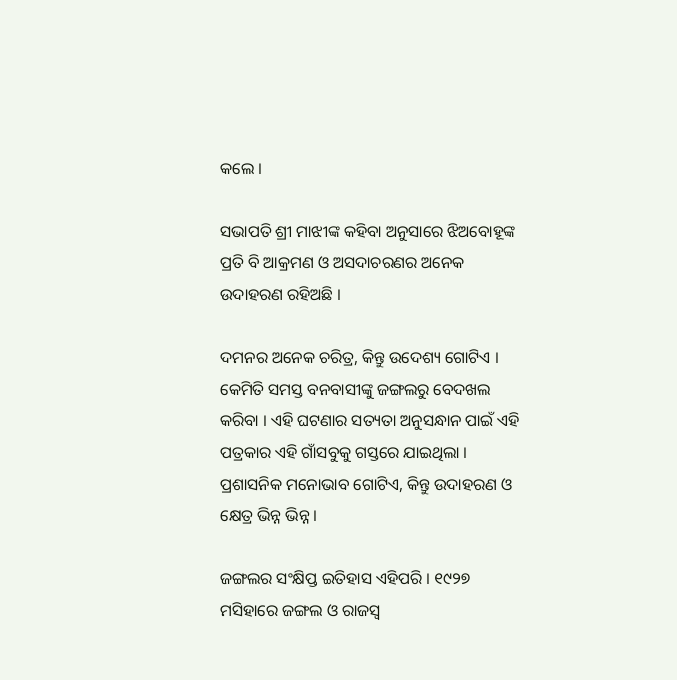କଲେ ।

ସଭାପତି ଶ୍ରୀ ମାଝୀଙ୍କ କହିବା ଅନୁସାରେ ଝିଅବୋହୂଙ୍କ ପ୍ରତି ବି ଆକ୍ରମଣ ଓ ଅସଦାଚରଣର ଅନେକ ଉଦାହରଣ ରହିଅଛି ।

ଦମନର ଅନେକ ଚରିତ୍ର, କିନ୍ତୁ ଉଦେଶ୍ୟ ଗୋଟିଏ । କେମିତି ସମସ୍ତ ବନବାସୀଙ୍କୁ ଜଙ୍ଗଲରୁ ବେଦଖଲ କରିବା । ଏହି ଘଟଣାର ସତ୍ୟତା ଅନୁସନ୍ଧାନ ପାଇଁ ଏହି ପତ୍ରକାର ଏହି ଗାଁସବୁକୁ ଗସ୍ତରେ ଯାଇଥିଲା । ପ୍ରଶାସନିକ ମନୋଭାବ ଗୋଟିଏ, କିନ୍ତୁ ଉଦାହରଣ ଓ କ୍ଷେତ୍ର ଭିନ୍ନ ଭିନ୍ନ ।

ଜଙ୍ଗଲର ସଂକ୍ଷିପ୍ତ ଇତିହାସ ଏହିପରି । ୧୯୨୭ ମସିହାରେ ଜଙ୍ଗଲ ଓ ରାଜସ୍ୱ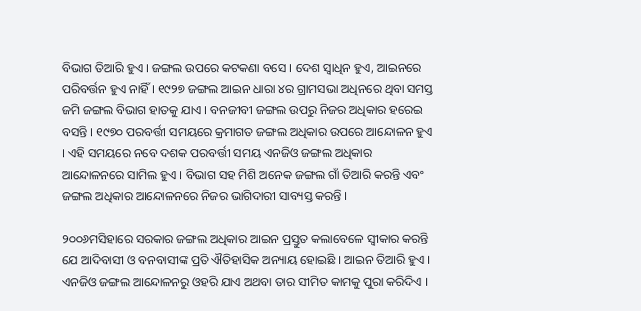ବିଭାଗ ତିଆରି ହୁଏ । ଜଙ୍ଗଲ ଉପରେ କଟକଣା ବସେ । ଦେଶ ସ୍ୱାଧିନ ହୁଏ, ଆଇନରେ ପରିବର୍ତ୍ତନ ହୁଏ ନାହିଁ । ୧୯୨୭ ଜଙ୍ଗଲ ଆଇନ ଧାରା ୪ର ଗ୍ରାମସଭା ଅଧିନରେ ଥିବା ସମସ୍ତ ଜମି ଜଙ୍ଗଲ ବିଭାଗ ହାତକୁ ଯାଏ । ବନଜୀବୀ ଜଙ୍ଗଲ ଉପରୁ ନିଜର ଅଧିକାର ହରେଇ ବସନ୍ତି । ୧୯୭୦ ପରବର୍ତ୍ତୀ ସମୟରେ କ୍ରମାଗତ ଜଙ୍ଗଲ ଅଧିକାର ଉପରେ ଆନ୍ଦୋଳନ ହୁଏ । ଏହି ସମୟରେ ନବେ ଦଶକ ପରବର୍ତ୍ତୀ ସମୟ ଏନଜିଓ ଜଙ୍ଗଲ ଅଧିକାର ଆନ୍ଦୋଳନରେ ସାମିଲ ହୁଏ । ବିଭାଗ ସହ ମିଶି ଅନେକ ଜଙ୍ଗଲ ଗାଁ ତିଆରି କରନ୍ତି ଏବଂ ଜଙ୍ଗଲ ଅଧିକାର ଆନ୍ଦୋଳନରେ ନିଜର ଭାଗିଦାରୀ ସାବ୍ୟସ୍ତ କରନ୍ତି ।

୨୦୦୬ମସିହାରେ ସରକାର ଜଙ୍ଗଲ ଅଧିକାର ଆଇନ ପ୍ରସ୍ତୁତ କଲାବେଳେ ସ୍ୱୀକାର କରନ୍ତି ଯେ ଆଦିବାସୀ ଓ ବନବାସୀଙ୍କ ପ୍ରତି ଐତିହାସିକ ଅନ୍ୟାୟ ହୋଇଛି । ଆଇନ ତିଆରି ହୁଏ । ଏନଜିଓ ଜଙ୍ଗଲ ଆନ୍ଦୋଳନରୁ ଓହରି ଯାଏ ଅଥବା ତାର ସୀମିତ କାମକୁ ପୁରା କରିଦିଏ ।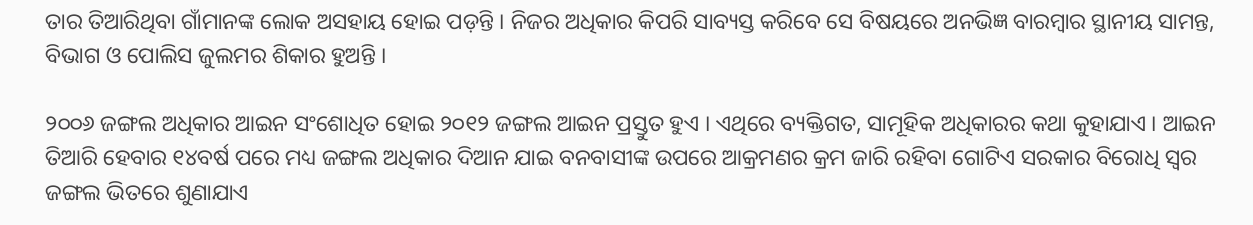ତାର ତିଆରିଥିବା ଗାଁମାନଙ୍କ ଲୋକ ଅସହାୟ ହୋଇ ପଡ଼ନ୍ତି । ନିଜର ଅଧିକାର କିପରି ସାବ୍ୟସ୍ତ କରିବେ ସେ ବିଷୟରେ ଅନଭିଜ୍ଞ ବାରମ୍ବାର ସ୍ଥାନୀୟ ସାମନ୍ତ, ବିଭାଗ ଓ ପୋଲିସ ଜୁଲମର ଶିକାର ହୁଅନ୍ତି ।

୨୦୦୬ ଜଙ୍ଗଲ ଅଧିକାର ଆଇନ ସଂଶୋଧିତ ହୋଇ ୨୦୧୨ ଜଙ୍ଗଲ ଆଇନ ପ୍ରସ୍ତୁତ ହୁଏ । ଏଥିରେ ବ୍ୟକ୍ତିଗତ, ସାମୂହିକ ଅଧିକାରର କଥା କୁହାଯାଏ । ଆଇନ ତିଆରି ହେବାର ୧୪ବର୍ଷ ପରେ ମଧ୍ୟ ଜଙ୍ଗଲ ଅଧିକାର ଦିଆନ ଯାଇ ବନବାସୀଙ୍କ ଉପରେ ଆକ୍ରମଣର କ୍ରମ ଜାରି ରହିବା ଗୋଟିଏ ସରକାର ବିରୋଧି ସ୍ୱର ଜଙ୍ଗଲ ଭିତରେ ଶୁଣାଯାଏ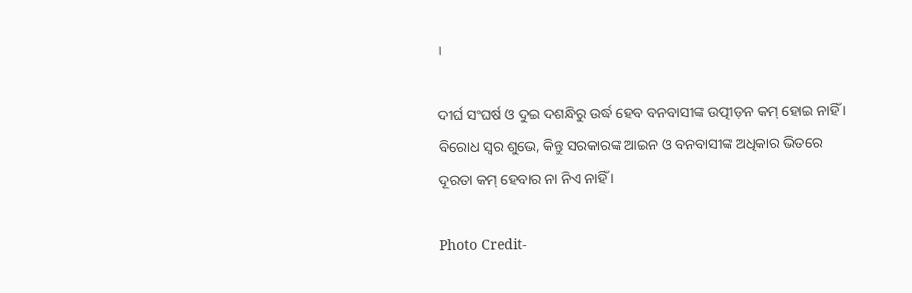।

ଦୀର୍ଘ ସଂଘର୍ଷ ଓ ଦୁଇ ଦଶନ୍ଧିରୁ ଉର୍ଦ୍ଧ ହେବ ବନବାସୀଙ୍କ ଉତ୍ପୀଡ଼ନ କମ୍ ହୋଇ ନାହିଁ । ବିରୋଧ ସ୍ୱର ଶୁଭେ, କିନ୍ତୁ ସରକାରଙ୍କ ଆଇନ ଓ ବନବାସୀଙ୍କ ଅଧିକାର ଭିତରେ ଦୂରତା କମ୍ ହେବାର ନା ନିଏ ନାହିଁ ।

Photo Credit-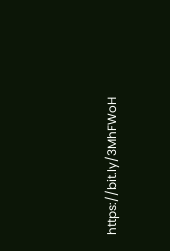https://bit.ly/3MhFWoH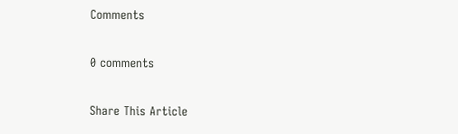Comments

0 comments

Share This Article